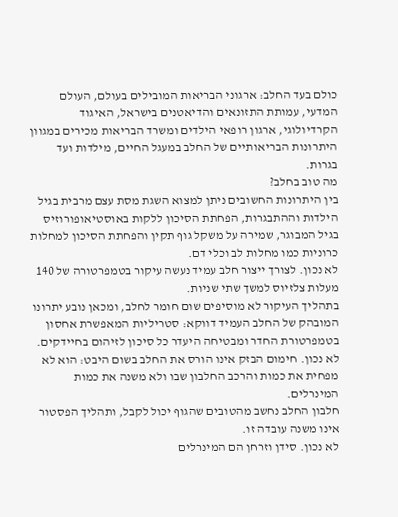כולם בעד החלב: ארגוני הבריאות המובילים בעולם, העולם המדעי, עמותת התזונאים והדיאטנים בישראל, האיגוד הקרדיולוגי, ארגון רופאי הילדים ומשרד הבריאות מכירים במגוון היתרונות הבריאותיים של החלב במעגל החיים, מילדות ועד בגרות.
מה טוב בחלב?
בין היתרונות החשובים ניתן למצוא השגת מסת עצם מרבית בגיל הילדות וההתבגרות, הפחתת הסיכון ללקות באוסטיאופורוזיס בגיל המבוגר, שמירה על משקל גוף תקין והפחתת הסיכון למחלות כרוניות כמו מחלות לב וכלי דם.
לא נכון. לצורך ייצור חלב עמיד נעשה עיקור בטמפרטורה של 140 מעלות צלזיוס למשך שתי שניות.
בתהליך העיקור לא מוסיפים שום חומר לחלב, ומכאן נובע יתרונו המובהק של החלב העמיד דווקא: סטריליות המאפשרת אחסון בטמפרטורת החדר ומבטיחה היעדר כל סיכון לזיהום בחיידקים.
לא נכון. חימום הבזק אינו הורס את החלב בשום היבט: הוא לא מפחית את כמות והרכב החלבון שבו ולא משנה את כמות המינרלים.
חלבון החלב נחשב מהטובים שהגוף יכול לקבל, ותהליך הפסטור אינו משנה עובדה זו.
לא נכון. סידן וזרחן הם המינרלים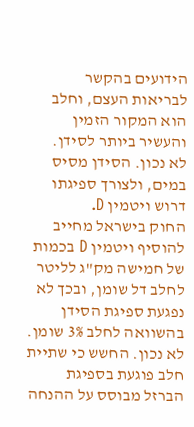הידועים בהקשר לבריאות העצם, וחלב הוא המקור הזמין והעשיר ביותר לסידן.
לא נכון. הסידן מסיס במים, ולצורך ספיגתו דרוש ויטמין D.
החוק בישראל מחייב להוסיף ויטמין D בכמות של חמישה מק"ג לליטר לחלב דל שומן, ובכך לא נפגעת ספיגת הסידן בהשוואה לחלב 3% שומן.
לא נכון. החשש כי שתיית חלב פוגעת בספיגת הברזל מבוסס על ההנחה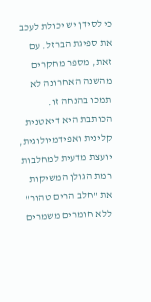כי לסידן יש יכולת לעכב את ספיגת הברזל. עם זאת, מספר מחקרים מהשנה האחרונה לא תמכו בהנחה זו.
הכותבת היא דיאטנית קלינית ואפידמיולוגית, יועצת מדעית למחלבות רמת הגולן המשיקות את "חלב הרים טהור" ללא חומרים משמרים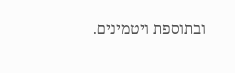ובתוספת ויטמינים.